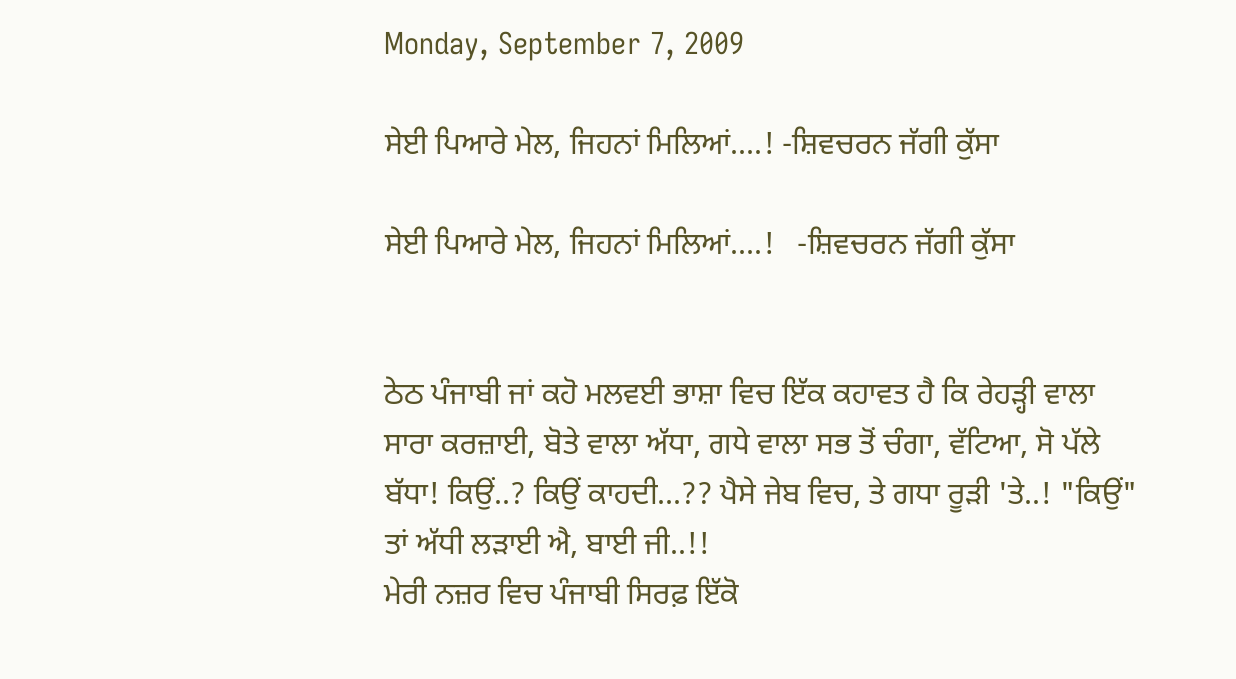Monday, September 7, 2009

ਸੇਈ ਪਿਆਰੇ ਮੇਲ, ਜਿਹਨਾਂ ਮਿਲਿਆਂ....! -ਸ਼ਿਵਚਰਨ ਜੱਗੀ ਕੁੱਸਾ

ਸੇਈ ਪਿਆਰੇ ਮੇਲ, ਜਿਹਨਾਂ ਮਿਲਿਆਂ....!   -ਸ਼ਿਵਚਰਨ ਜੱਗੀ ਕੁੱਸਾ


ਠੇਠ ਪੰਜਾਬੀ ਜਾਂ ਕਹੋ ਮਲਵਈ ਭਾਸ਼ਾ ਵਿਚ ਇੱਕ ਕਹਾਵਤ ਹੈ ਕਿ ਰੇਹੜ੍ਹੀ ਵਾਲਾ ਸਾਰਾ ਕਰਜ਼ਾਈ, ਬੋਤੇ ਵਾਲਾ ਅੱਧਾ, ਗਧੇ ਵਾਲਾ ਸਭ ਤੋਂ ਚੰਗਾ, ਵੱਟਿਆ, ਸੋ ਪੱਲੇ ਬੱਧਾ! ਕਿਉਂ..? ਕਿਉਂ ਕਾਹਦੀ...?? ਪੈਸੇ ਜੇਬ ਵਿਚ, ਤੇ ਗਧਾ ਰੂੜੀ 'ਤੇ..! "ਕਿਉਂ" ਤਾਂ ਅੱਧੀ ਲੜਾਈ ਐ, ਬਾਈ ਜੀ..!!
ਮੇਰੀ ਨਜ਼ਰ ਵਿਚ ਪੰਜਾਬੀ ਸਿਰਫ਼ ਇੱਕੋ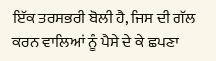ਇੱਕ ਤਰਸਭਰੀ ਬੋਲੀ ਹੈ, ਜਿਸ ਦੀ ਗੱਲ ਕਰਨ ਵਾਲਿਆਂ ਨੂੰ ਪੈਸੇ ਦੇ ਕੇ ਛਪਣਾ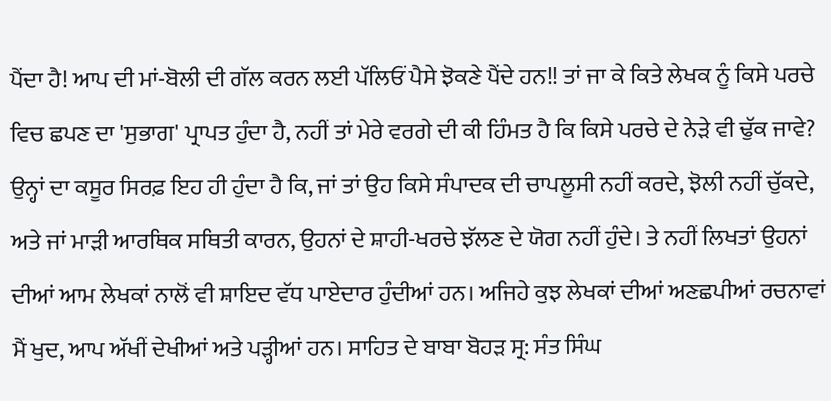ਪੈਂਦਾ ਹੈ! ਆਪ ਦੀ ਮਾਂ-ਬੋਲੀ ਦੀ ਗੱਲ ਕਰਨ ਲਈ ਪੱਲਿਓਂ ਪੈਸੇ ਝੋਕਣੇ ਪੈਂਦੇ ਹਨ!! ਤਾਂ ਜਾ ਕੇ ਕਿਤੇ ਲੇਖਕ ਨੂੰ ਕਿਸੇ ਪਰਚੇ ਵਿਚ ਛਪਣ ਦਾ 'ਸੁਭਾਗ' ਪ੍ਰਾਪਤ ਹੁੰਦਾ ਹੈ, ਨਹੀਂ ਤਾਂ ਮੇਰੇ ਵਰਗੇ ਦੀ ਕੀ ਹਿੰਮਤ ਹੈ ਕਿ ਕਿਸੇ ਪਰਚੇ ਦੇ ਨੇੜੇ ਵੀ ਢੁੱਕ ਜਾਵੇ? ਉਨ੍ਹਾਂ ਦਾ ਕਸੂਰ ਸਿਰਫ਼ ਇਹ ਹੀ ਹੁੰਦਾ ਹੈ ਕਿ, ਜਾਂ ਤਾਂ ਉਹ ਕਿਸੇ ਸੰਪਾਦਕ ਦੀ ਚਾਪਲੂਸੀ ਨਹੀਂ ਕਰਦੇ, ਝੋਲੀ ਨਹੀਂ ਚੁੱਕਦੇ, ਅਤੇ ਜਾਂ ਮਾੜੀ ਆਰਥਿਕ ਸਥਿਤੀ ਕਾਰਨ, ਉਹਨਾਂ ਦੇ ਸ਼ਾਹੀ-ਖਰਚੇ ਝੱਲਣ ਦੇ ਯੋਗ ਨਹੀਂ ਹੁੰਦੇ। ਤੇ ਨਹੀਂ ਲਿਖਤਾਂ ਉਹਨਾਂ ਦੀਆਂ ਆਮ ਲੇਖਕਾਂ ਨਾਲੋਂ ਵੀ ਸ਼ਾਇਦ ਵੱਧ ਪਾਏਦਾਰ ਹੁੰਦੀਆਂ ਹਨ। ਅਜਿਹੇ ਕੁਝ ਲੇਖਕਾਂ ਦੀਆਂ ਅਣਛਪੀਆਂ ਰਚਨਾਵਾਂ ਮੈਂ ਖੁਦ, ਆਪ ਅੱਖੀਂ ਦੇਖੀਆਂ ਅਤੇ ਪੜ੍ਹੀਆਂ ਹਨ। ਸਾਹਿਤ ਦੇ ਬਾਬਾ ਬੋਹੜ ਸ੍ਰ: ਸੰਤ ਸਿੰਘ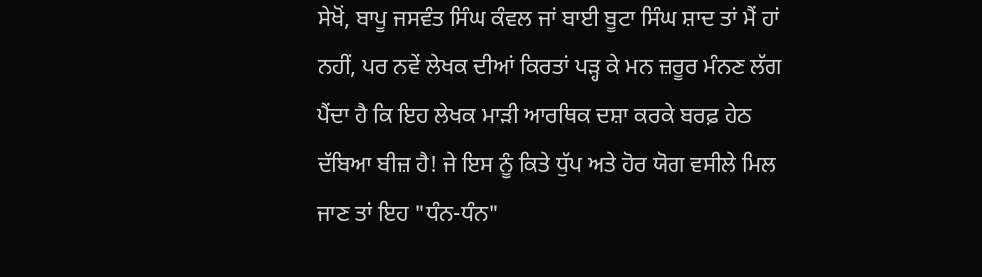ਸੇਖੋਂ, ਬਾਪੂ ਜਸਵੰਤ ਸਿੰਘ ਕੰਵਲ ਜਾਂ ਬਾਈ ਬੂਟਾ ਸਿੰਘ ਸ਼ਾਦ ਤਾਂ ਮੈਂ ਹਾਂ ਨਹੀਂ, ਪਰ ਨਵੇਂ ਲੇਖਕ ਦੀਆਂ ਕਿਰਤਾਂ ਪੜ੍ਹ ਕੇ ਮਨ ਜ਼ਰੂਰ ਮੰਨਣ ਲੱਗ ਪੈਂਦਾ ਹੈ ਕਿ ਇਹ ਲੇਖਕ ਮਾੜੀ ਆਰਥਿਕ ਦਸ਼ਾ ਕਰਕੇ ਬਰਫ਼ ਹੇਠ ਦੱਬਿਆ ਬੀਜ਼ ਹੈ! ਜੇ ਇਸ ਨੂੰ ਕਿਤੇ ਧੁੱਪ ਅਤੇ ਹੋਰ ਯੋਗ ਵਸੀਲੇ ਮਿਲ ਜਾਣ ਤਾਂ ਇਹ "ਧੰਨ-ਧੰਨ"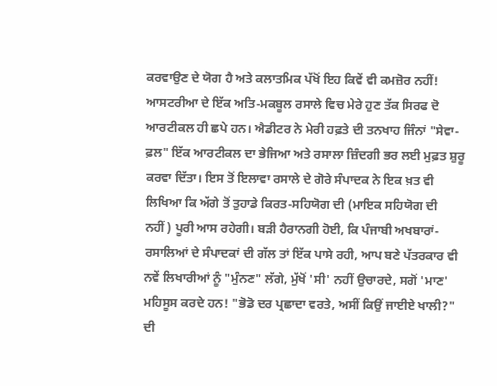ਕਰਵਾਉਣ ਦੇ ਯੋਗ ਹੈ ਅਤੇ ਕਲਾਤਮਿਕ ਪੱਖੋਂ ਇਹ ਕਿਵੇਂ ਵੀ ਕਮਜ਼ੋਰ ਨਹੀਂ!
ਆਸਟਰੀਆ ਦੇ ਇੱਕ ਅਤਿ-ਮਕਬੂਲ ਰਸਾਲੇ ਵਿਚ ਮੇਰੇ ਹੁਣ ਤੱਕ ਸਿਰਫ ਦੋ ਆਰਟੀਕਲ ਹੀ ਛਪੇ ਹਨ। ਐਡੀਟਰ ਨੇ ਮੇਰੀ ਹਫ਼ਤੇ ਦੀ ਤਨਖਾਹ ਜਿੰਨਾਂ "ਸੇਵਾ-ਫ਼ਲ" ਇੱਕ ਆਰਟੀਕਲ ਦਾ ਭੇਜਿਆ ਅਤੇ ਰਸਾਲਾ ਜ਼ਿੰਦਗੀ ਭਰ ਲਈ ਮੁਫ਼ਤ ਸ਼ੁਰੂ ਕਰਵਾ ਦਿੱਤਾ। ਇਸ ਤੋਂ ਇਲਾਵਾ ਰਸਾਲੇ ਦੇ ਗੋਰੇ ਸੰਪਾਦਕ ਨੇ ਇਕ ਖ਼ਤ ਵੀ ਲਿਖਿਆ ਕਿ ਅੱਗੇ ਤੋਂ ਤੁਹਾਡੇ ਕਿਰਤ-ਸਹਿਯੋਗ ਦੀ (ਮਾਇਕ ਸਹਿਯੋਗ ਦੀ ਨਹੀਂ) ਪੂਰੀ ਆਸ ਰਹੇਗੀ। ਬੜੀ ਹੈਰਾਨਗੀ ਹੋਈ, ਕਿ ਪੰਜਾਬੀ ਅਖਬਾਰਾਂ-ਰਸਾਲਿਆਂ ਦੇ ਸੰਪਾਦਕਾਂ ਦੀ ਗੱਲ ਤਾਂ ਇੱਕ ਪਾਸੇ ਰਹੀ, ਆਪ ਬਣੇ ਪੱਤਰਕਾਰ ਵੀ ਨਵੇਂ ਲਿਖਾਰੀਆਂ ਨੂੰ "ਮੁੰਨਣ" ਲੱਗੇ, ਮੁੱਖੋਂ 'ਸੀ' ਨਹੀਂ ਉਚਾਰਦੇ, ਸਗੋਂ 'ਮਾਣ' ਮਹਿਸੂਸ ਕਰਦੇ ਹਨ! "ਭੋਡੋ ਦਰ ਪ੍ਰਛਾਦਾ ਵਰਤੇ, ਅਸੀਂ ਕਿਉਂ ਜਾਈਏ ਖਾਲੀ?" ਦੀ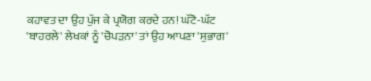ਕਹਾਵਤ ਦਾ ਉਹ ਪੁੱਜ ਕੇ ਪ੍ਰਯੋਗ ਕਰਦੇ ਹਨ! ਘੱਟੋ-ਘੱਟ 'ਬਾਹਰਲੇ' ਲੇਖਕਾਂ ਨੂੰ 'ਚੋਪੜਨਾ' ਤਾਂ ਉਹ ਆਪਣਾ 'ਸੁਭਾਗ'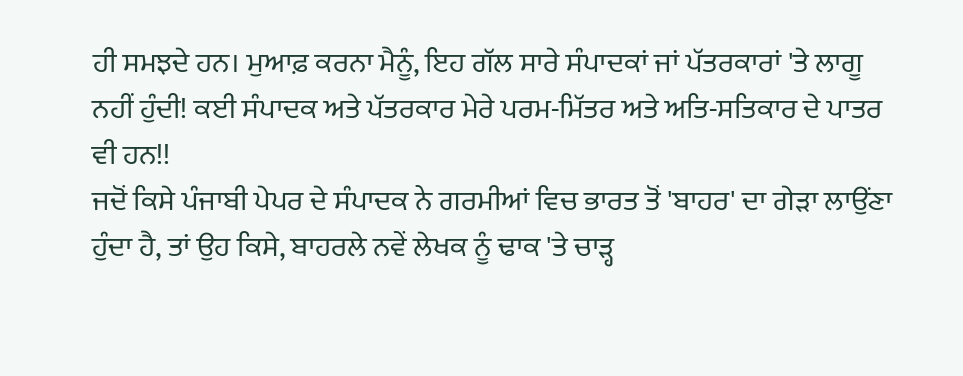ਹੀ ਸਮਝਦੇ ਹਨ। ਮੁਆਫ਼ ਕਰਨਾ ਮੈਨੂੰ, ਇਹ ਗੱਲ ਸਾਰੇ ਸੰਪਾਦਕਾਂ ਜਾਂ ਪੱਤਰਕਾਰਾਂ 'ਤੇ ਲਾਗੂ ਨਹੀਂ ਹੁੰਦੀ! ਕਈ ਸੰਪਾਦਕ ਅਤੇ ਪੱਤਰਕਾਰ ਮੇਰੇ ਪਰਮ-ਮਿੱਤਰ ਅਤੇ ਅਤਿ-ਸਤਿਕਾਰ ਦੇ ਪਾਤਰ ਵੀ ਹਨ!!
ਜਦੋਂ ਕਿਸੇ ਪੰਜਾਬੀ ਪੇਪਰ ਦੇ ਸੰਪਾਦਕ ਨੇ ਗਰਮੀਆਂ ਵਿਚ ਭਾਰਤ ਤੋਂ 'ਬਾਹਰ' ਦਾ ਗੇੜਾ ਲਾਉਂਣਾ ਹੁੰਦਾ ਹੈ, ਤਾਂ ਉਹ ਕਿਸੇ, ਬਾਹਰਲੇ ਨਵੇਂ ਲੇਖਕ ਨੂੰ ਢਾਕ 'ਤੇ ਚਾੜ੍ਹ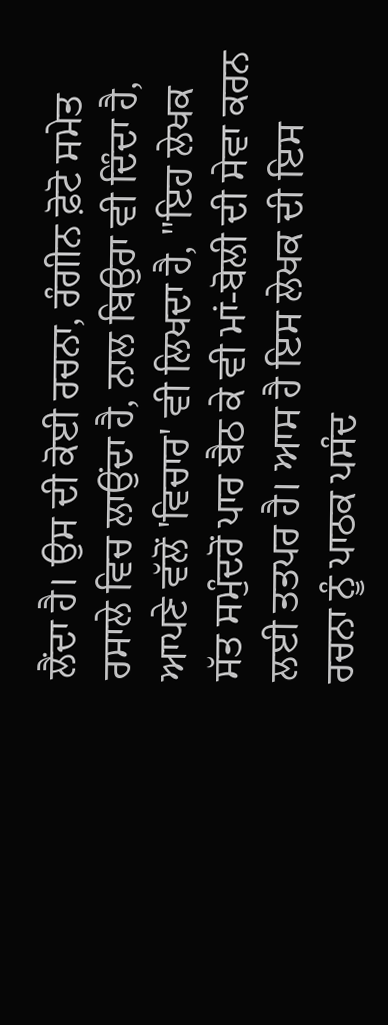ਲੈਂਦਾ ਹੈ। ਉਸ ਦੀ ਕੋਈ ਰਚਨਾ, ਰੰਗੀਨ ਫ਼ੋਟੋ ਸਮੇਤ ਰਸਾਲੇ ਵਿਚ ਲਾਉਂਦਾ ਹੈ, ਨਾਲ ਬਿਉਰਾ ਵੀ ਦਿੰਦਾ ਹੈ, ਆਪਣੇ ਵੱਲੋਂ 'ਵਿਚਾਰ' ਵੀ ਲਿਖਦਾ ਹੈ, "ਇਹ ਲੇਖਕ ਸੱਤ ਸਮੁੰਦਰੋਂ ਪਾਰ ਬੈਠ ਕੇ ਵੀ ਮਾਂ-ਬੋਲੀ ਦੀ ਸੇਵਾ ਕਰਨ ਲਈ ਤਤਪਰ ਹੈ। ਆਸ ਹੈ ਇਸ ਲੇਖਕ ਦੀ ਇਸ ਰਚਨਾ ਨੂੰ ਪਾਠਕ ਪਸੰਦ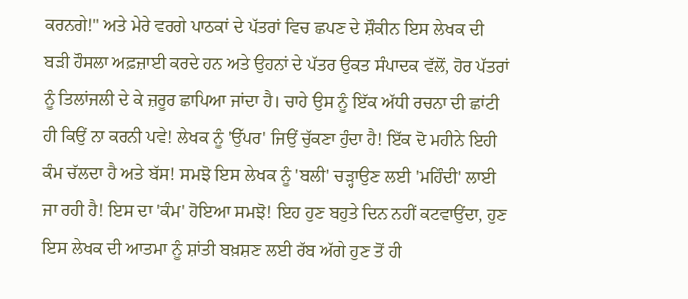ਕਰਨਗੇ!" ਅਤੇ ਮੇਰੇ ਵਰਗੇ ਪਾਠਕਾਂ ਦੇ ਪੱਤਰਾਂ ਵਿਚ ਛਪਣ ਦੇ ਸ਼ੌਕੀਨ ਇਸ ਲੇਖਕ ਦੀ ਬੜੀ ਹੌਸਲਾ ਅਫ਼ਜ਼ਾਈ ਕਰਦੇ ਹਨ ਅਤੇ ਉਹਨਾਂ ਦੇ ਪੱਤਰ ਉਕਤ ਸੰਪਾਦਕ ਵੱਲੋਂ, ਹੋਰ ਪੱਤਰਾਂ ਨੂੰ ਤਿਲਾਂਜਲੀ ਦੇ ਕੇ ਜ਼ਰੂਰ ਛਾਪਿਆ ਜਾਂਦਾ ਹੈ। ਚਾਹੇ ਉਸ ਨੂੰ ਇੱਕ ਅੱਧੀ ਰਚਨਾ ਦੀ ਛਾਂਟੀ ਹੀ ਕਿਉਂ ਨਾ ਕਰਨੀ ਪਵੇ! ਲੇਖਕ ਨੂੰ 'ਉੱਪਰ' ਜਿਉਂ ਚੁੱਕਣਾ ਹੁੰਦਾ ਹੈ! ਇੱਕ ਦੋ ਮਹੀਨੇ ਇਹੀ ਕੰਮ ਚੱਲਦਾ ਹੈ ਅਤੇ ਬੱਸ! ਸਮਝੋ ਇਸ ਲੇਖਕ ਨੂੰ 'ਬਲੀ' ਚੜ੍ਹਾਉਣ ਲਈ 'ਮਹਿੰਦੀ' ਲਾਈ ਜਾ ਰਹੀ ਹੈ! ਇਸ ਦਾ 'ਕੰਮ' ਹੋਇਆ ਸਮਝੋ! ਇਹ ਹੁਣ ਬਹੁਤੇ ਦਿਨ ਨਹੀਂ ਕਟਵਾਉਂਦਾ, ਹੁਣ ਇਸ ਲੇਖਕ ਦੀ ਆਤਮਾ ਨੂੰ ਸ਼ਾਂਤੀ ਬਖ਼ਸ਼ਣ ਲਈ ਰੱਬ ਅੱਗੇ ਹੁਣ ਤੋਂ ਹੀ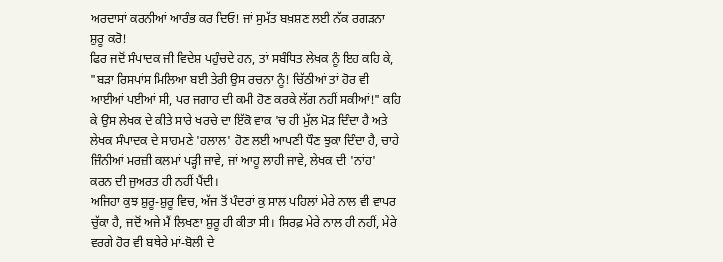ਅਰਦਾਸਾਂ ਕਰਨੀਆਂ ਆਰੰਭ ਕਰ ਦਿਓ! ਜਾਂ ਸੁਮੱਤ ਬਖ਼ਸ਼ਣ ਲਈ ਨੱਕ ਰਗੜਨਾ ਸ਼ੁਰੂ ਕਰੋ!
ਫਿਰ ਜਦੋਂ ਸੰਪਾਦਕ ਜੀ ਵਿਦੇਸ਼ ਪਹੁੰਚਦੇ ਹਨ, ਤਾਂ ਸਬੰਧਿਤ ਲੇਖਕ ਨੂੰ ਇਹ ਕਹਿ ਕੇ, "ਬੜਾ ਰਿਸਪਾਂਸ ਮਿਲਿਆ ਬਈ ਤੇਰੀ ਉਸ ਰਚਨਾ ਨੂੰ! ਚਿੱਠੀਆਂ ਤਾਂ ਹੋਰ ਵੀ ਆਈਆਂ ਪਈਆਂ ਸੀ, ਪਰ ਜਗਾਹ ਦੀ ਕਮੀ ਹੋਣ ਕਰਕੇ ਲੱਗ ਨਹੀਂ ਸਕੀਆਂ!" ਕਹਿ ਕੇ ਉਸ ਲੇਖਕ ਦੇ ਕੀਤੇ ਸਾਰੇ ਖਰਚੇ ਦਾ ਇੱਕੋ ਵਾਕ 'ਚ ਹੀ ਮੁੱਲ ਮੋੜ ਦਿੰਦਾ ਹੈ ਅਤੇ ਲੇਖਕ ਸੰਪਾਦਕ ਦੇ ਸਾਹਮਣੇ 'ਹਲਾਲ' ਹੋਣ ਲਈ ਆਪਣੀ ਧੌਣ ਝੁਕਾ ਦਿੰਦਾ ਹੈ, ਚਾਹੇ ਜਿੰਨੀਆਂ ਮਰਜ਼ੀ ਕਲਮਾਂ ਪੜ੍ਹੀ ਜਾਵੇ, ਜਾਂ ਆਹੂ ਲਾਹੀ ਜਾਵੇ, ਲੇਖਕ ਦੀ 'ਨਾਂਹ' ਕਰਨ ਦੀ ਜੁਅਰਤ ਹੀ ਨਹੀਂ ਪੈਂਦੀ।
ਅਜਿਹਾ ਕੁਝ ਸ਼ੁਰੂ-ਸ਼ੁਰੂ ਵਿਚ, ਅੱਜ ਤੋਂ ਪੰਦਰਾਂ ਕੁ ਸਾਲ ਪਹਿਲਾਂ ਮੇਰੇ ਨਾਲ ਵੀ ਵਾਪਰ ਚੁੱਕਾ ਹੈ, ਜਦੋਂ ਅਜੇ ਮੈਂ ਲਿਖਣਾ ਸ਼ੁਰੂ ਹੀ ਕੀਤਾ ਸੀ। ਸਿਰਫ਼ ਮੇਰੇ ਨਾਲ ਹੀ ਨਹੀਂ, ਮੇਰੇ ਵਰਗੇ ਹੋਰ ਵੀ ਬਥੇਰੇ ਮਾਂ-ਬੋਲੀ ਦੇ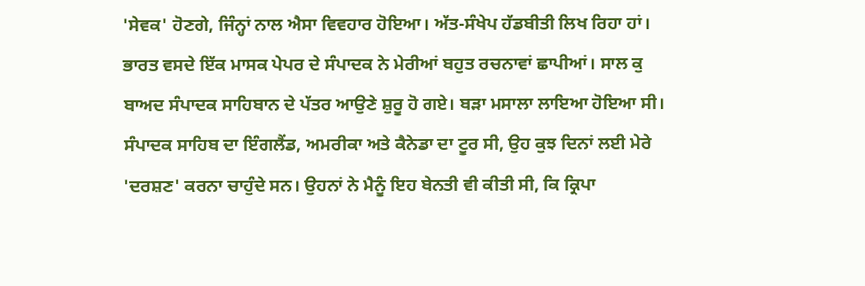'ਸੇਵਕ' ਹੋਣਗੇ, ਜਿੰਨ੍ਹਾਂ ਨਾਲ ਐਸਾ ਵਿਵਹਾਰ ਹੋਇਆ। ਅੱਤ-ਸੰਖੇਪ ਹੱਡਬੀਤੀ ਲਿਖ ਰਿਹਾ ਹਾਂ। ਭਾਰਤ ਵਸਦੇ ਇੱਕ ਮਾਸਕ ਪੇਪਰ ਦੇ ਸੰਪਾਦਕ ਨੇ ਮੇਰੀਆਂ ਬਹੁਤ ਰਚਨਾਵਾਂ ਛਾਪੀਆਂ। ਸਾਲ ਕੁ ਬਾਅਦ ਸੰਪਾਦਕ ਸਾਹਿਬਾਨ ਦੇ ਪੱਤਰ ਆਉਣੇ ਸ਼ੁਰੂ ਹੋ ਗਏ। ਬੜਾ ਮਸਾਲਾ ਲਾਇਆ ਹੋਇਆ ਸੀ। ਸੰਪਾਦਕ ਸਾਹਿਬ ਦਾ ਇੰਗਲੈਂਡ, ਅਮਰੀਕਾ ਅਤੇ ਕੈਨੇਡਾ ਦਾ ਟੂਰ ਸੀ, ਉਹ ਕੁਝ ਦਿਨਾਂ ਲਈ ਮੇਰੇ 'ਦਰਸ਼ਣ' ਕਰਨਾ ਚਾਹੁੰਦੇ ਸਨ। ਉਹਨਾਂ ਨੇ ਮੈਨੂੰ ਇਹ ਬੇਨਤੀ ਵੀ ਕੀਤੀ ਸੀ, ਕਿ ਕ੍ਰਿਪਾ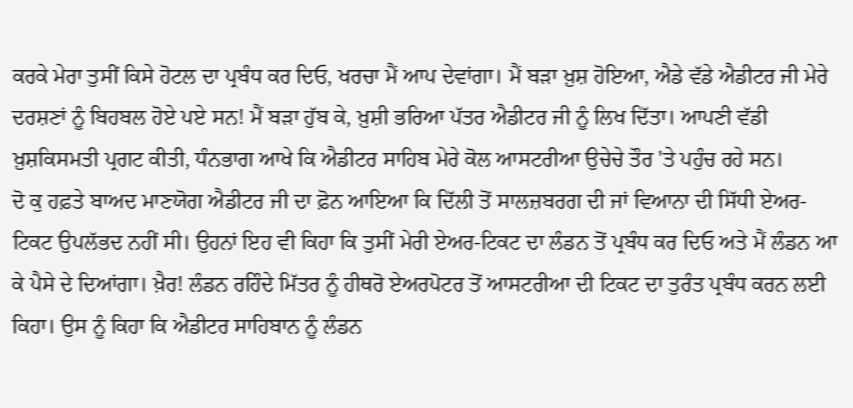ਕਰਕੇ ਮੇਰਾ ਤੁਸੀਂ ਕਿਸੇ ਹੋਟਲ ਦਾ ਪ੍ਰਬੰਧ ਕਰ ਦਿਓ, ਖਰਚਾ ਮੈਂ ਆਪ ਦੇਵਾਂਗਾ। ਮੈਂ ਬੜਾ ਖ਼ੁਸ਼ ਹੋਇਆ, ਐਡੇ ਵੱਡੇ ਐਡੀਟਰ ਜੀ ਮੇਰੇ ਦਰਸ਼ਣਾਂ ਨੂੰ ਬਿਹਬਲ ਹੋਏ ਪਏ ਸਨ! ਮੈਂ ਬੜਾ ਹੁੱਬ ਕੇ, ਖ਼ੁਸ਼ੀ ਭਰਿਆ ਪੱਤਰ ਐਡੀਟਰ ਜੀ ਨੂੰ ਲਿਖ ਦਿੱਤਾ। ਆਪਣੀ ਵੱਡੀ ਖ਼ੁਸ਼ਕਿਸਮਤੀ ਪ੍ਰਗਟ ਕੀਤੀ, ਧੰਨਭਾਗ ਆਖੇ ਕਿ ਐਡੀਟਰ ਸਾਹਿਬ ਮੇਰੇ ਕੋਲ ਆਸਟਰੀਆ ਉਚੇਚੇ ਤੌਰ 'ਤੇ ਪਹੁੰਚ ਰਹੇ ਸਨ।
ਦੋ ਕੁ ਹਫ਼ਤੇ ਬਾਅਦ ਮਾਣਯੋਗ ਐਡੀਟਰ ਜੀ ਦਾ ਫ਼ੋਨ ਆਇਆ ਕਿ ਦਿੱਲੀ ਤੋਂ ਸਾਲਜ਼ਬਰਗ ਦੀ ਜਾਂ ਵਿਆਨਾ ਦੀ ਸਿੱਧੀ ਏਅਰ-ਟਿਕਟ ਉਪਲੱਭਦ ਨਹੀਂ ਸੀ। ਉਹਨਾਂ ਇਹ ਵੀ ਕਿਹਾ ਕਿ ਤੁਸੀਂ ਮੇਰੀ ਏਅਰ-ਟਿਕਟ ਦਾ ਲੰਡਨ ਤੋਂ ਪ੍ਰਬੰਧ ਕਰ ਦਿਓ ਅਤੇ ਮੈਂ ਲੰਡਨ ਆ ਕੇ ਪੈਸੇ ਦੇ ਦਿਆਂਗਾ। ਖ਼ੈਰ! ਲੰਡਨ ਰਹਿੰਦੇ ਮਿੱਤਰ ਨੂੰ ਹੀਥਰੋ ਏਅਰਪੋਟਰ ਤੋਂ ਆਸਟਰੀਆ ਦੀ ਟਿਕਟ ਦਾ ਤੁਰੰਤ ਪ੍ਰਬੰਧ ਕਰਨ ਲਈ ਕਿਹਾ। ਉਸ ਨੂੰ ਕਿਹਾ ਕਿ ਐਡੀਟਰ ਸਾਹਿਬਾਨ ਨੂੰ ਲੰਡਨ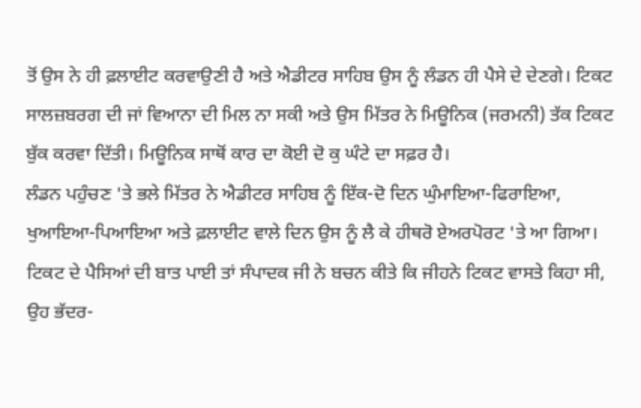ਤੋਂ ਉਸ ਨੇ ਹੀ ਫ਼ਲਾਈਟ ਕਰਵਾਉਣੀ ਹੈ ਅਤੇ ਐਡੀਟਰ ਸਾਹਿਬ ਉਸ ਨੂੰ ਲੰਡਨ ਹੀ ਪੈਸੇ ਦੇ ਦੇਣਗੇ। ਟਿਕਟ ਸਾਲਜ਼ਬਰਗ ਦੀ ਜਾਂ ਵਿਆਨਾ ਦੀ ਮਿਲ ਨਾ ਸਕੀ ਅਤੇ ਉਸ ਮਿੱਤਰ ਨੇ ਮਿਊਨਿਕ (ਜਰਮਨੀ) ਤੱਕ ਟਿਕਟ ਬੁੱਕ ਕਰਵਾ ਦਿੱਤੀ। ਮਿਊਨਿਕ ਸਾਥੋਂ ਕਾਰ ਦਾ ਕੋਈ ਦੋ ਕੁ ਘੰਟੇ ਦਾ ਸਫ਼ਰ ਹੈ।
ਲੰਡਨ ਪਹੁੰਚਣ 'ਤੇ ਭਲੇ ਮਿੱਤਰ ਨੇ ਐਡੀਟਰ ਸਾਹਿਬ ਨੂੰ ਇੱਕ-ਦੋ ਦਿਨ ਘੁੰਮਾਇਆ-ਫਿਰਾਇਆ, ਖੁਆਇਆ-ਪਿਆਇਆ ਅਤੇ ਫ਼ਲਾਈਟ ਵਾਲੇ ਦਿਨ ਉਸ ਨੂੰ ਲੈ ਕੇ ਹੀਥਰੋ ਏਅਰਪੋਰਟ 'ਤੇ ਆ ਗਿਆ। ਟਿਕਟ ਦੇ ਪੈਸਿਆਂ ਦੀ ਬਾਤ ਪਾਈ ਤਾਂ ਸੰਪਾਦਕ ਜੀ ਨੇ ਬਚਨ ਕੀਤੇ ਕਿ ਜੀਹਨੇ ਟਿਕਟ ਵਾਸਤੇ ਕਿਹਾ ਸੀ, ਉਹ ਭੱਦਰ-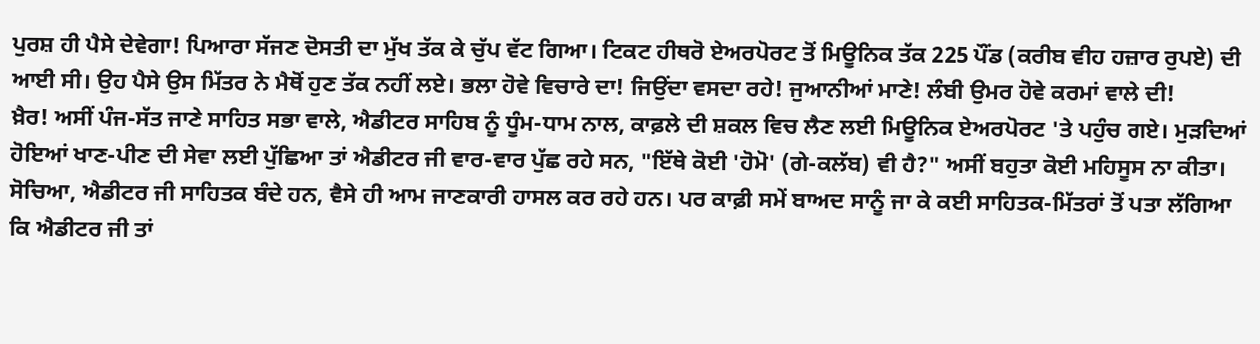ਪੁਰਸ਼ ਹੀ ਪੈਸੇ ਦੇਵੇਗਾ! ਪਿਆਰਾ ਸੱਜਣ ਦੋਸਤੀ ਦਾ ਮੁੱਖ ਤੱਕ ਕੇ ਚੁੱਪ ਵੱਟ ਗਿਆ। ਟਿਕਟ ਹੀਥਰੋ ਏਅਰਪੋਰਟ ਤੋਂ ਮਿਊਨਿਕ ਤੱਕ 225 ਪੌਂਡ (ਕਰੀਬ ਵੀਹ ਹਜ਼ਾਰ ਰੁਪਏ) ਦੀ ਆਈ ਸੀ। ਉਹ ਪੈਸੇ ਉਸ ਮਿੱਤਰ ਨੇ ਮੈਥੋਂ ਹੁਣ ਤੱਕ ਨਹੀਂ ਲਏ। ਭਲਾ ਹੋਵੇ ਵਿਚਾਰੇ ਦਾ! ਜਿਉਂਦਾ ਵਸਦਾ ਰਹੇ! ਜੁਆਨੀਆਂ ਮਾਣੇ! ਲੰਬੀ ਉਮਰ ਹੋਵੇ ਕਰਮਾਂ ਵਾਲੇ ਦੀ!
ਖ਼ੈਰ! ਅਸੀਂ ਪੰਜ-ਸੱਤ ਜਾਣੇ ਸਾਹਿਤ ਸਭਾ ਵਾਲੇ, ਐਡੀਟਰ ਸਾਹਿਬ ਨੂੰ ਧੂੰਮ-ਧਾਮ ਨਾਲ, ਕਾਫ਼ਲੇ ਦੀ ਸ਼ਕਲ ਵਿਚ ਲੈਣ ਲਈ ਮਿਊਨਿਕ ਏਅਰਪੋਰਟ 'ਤੇ ਪਹੁੰਚ ਗਏ। ਮੁੜਦਿਆਂ ਹੋਇਆਂ ਖਾਣ-ਪੀਣ ਦੀ ਸੇਵਾ ਲਈ ਪੁੱਛਿਆ ਤਾਂ ਐਡੀਟਰ ਜੀ ਵਾਰ-ਵਾਰ ਪੁੱਛ ਰਹੇ ਸਨ, "ਇੱਥੇ ਕੋਈ 'ਹੋਮੋ' (ਗੇ-ਕਲੱਬ) ਵੀ ਹੈ?" ਅਸੀਂ ਬਹੁਤਾ ਕੋਈ ਮਹਿਸੂਸ ਨਾ ਕੀਤਾ। ਸੋਚਿਆ, ਐਡੀਟਰ ਜੀ ਸਾਹਿਤਕ ਬੰਦੇ ਹਨ, ਵੈਸੇ ਹੀ ਆਮ ਜਾਣਕਾਰੀ ਹਾਸਲ ਕਰ ਰਹੇ ਹਨ। ਪਰ ਕਾਫ਼ੀ ਸਮੇਂ ਬਾਅਦ ਸਾਨੂੰ ਜਾ ਕੇ ਕਈ ਸਾਹਿਤਕ-ਮਿੱਤਰਾਂ ਤੋਂ ਪਤਾ ਲੱਗਿਆ ਕਿ ਐਡੀਟਰ ਜੀ ਤਾਂ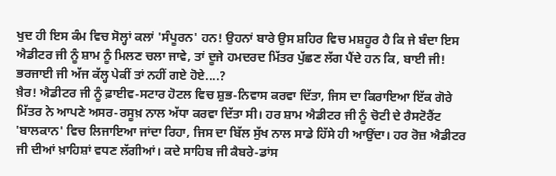ਖੁਦ ਹੀ ਇਸ ਕੰਮ ਵਿਚ ਸੋਲ੍ਹਾਂ ਕਲਾਂ 'ਸੰਪੂਰਨ' ਹਨ! ਉਹਨਾਂ ਬਾਰੇ ਉਸ ਸ਼ਹਿਰ ਵਿਚ ਮਸ਼ਹੂਰ ਹੈ ਕਿ ਜੇ ਬੰਦਾ ਇਸ ਐਡੀਟਰ ਜੀ ਨੂੰ ਸ਼ਾਮ ਨੂੰ ਮਿਲਣ ਚਲਾ ਜਾਵੇ, ਤਾਂ ਦੂਜੇ ਹਮਦਰਦ ਮਿੱਤਰ ਪੁੱਛਣ ਲੱਗ ਪੈਂਦੇ ਹਨ ਕਿ, ਬਾਈ ਜੀ! ਭਰਜਾਈ ਜੀ ਅੱਜ ਕੱਲ੍ਹ ਪੇਕੀਂ ਤਾਂ ਨਹੀਂ ਗਏ ਹੋਏ....?
ਖ਼ੈਰ! ਐਡੀਟਰ ਜੀ ਨੂੰ ਫ਼ਾਈਵ-ਸਟਾਰ ਹੋਟਲ ਵਿਚ ਸ਼ੁਭ-ਨਿਵਾਸ ਕਰਵਾ ਦਿੱਤਾ, ਜਿਸ ਦਾ ਕਿਰਾਇਆ ਇੱਕ ਗੋਰੇ ਮਿੱਤਰ ਨੇ ਆਪਣੇ ਅਸਰ-ਰਸੂਖ਼ ਨਾਲ ਅੱਧਾ ਕਰਵਾ ਦਿੱਤਾ ਸੀ। ਹਰ ਸ਼ਾਮ ਐਡੀਟਰ ਜੀ ਨੂੰ ਚੋਟੀ ਦੇ ਰੈਸਟੋਰੈਂਟ 'ਬਾਲਕਾਨ' ਵਿਚ ਲਿਜਾਇਆ ਜਾਂਦਾ ਰਿਹਾ, ਜਿਸ ਦਾ ਬਿੱਲ ਸੁੱਖ ਨਾਲ ਸਾਡੇ ਹਿੱਸੇ ਹੀ ਆਉਂਦਾ। ਹਰ ਰੋਜ਼ ਐਡੀਟਰ ਜੀ ਦੀਆਂ ਖ਼ਾਹਿਸ਼ਾਂ ਵਧਣ ਲੱਗੀਆਂ। ਕਦੇ ਸਾਹਿਬ ਜੀ ਕੈਬਰੇ-ਡਾਂਸ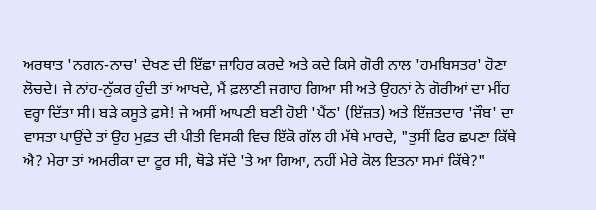ਅਰਥਾਤ 'ਨਗਨ-ਨਾਚ' ਦੇਖਣ ਦੀ ਇੱਛਾ ਜ਼ਾਹਿਰ ਕਰਦੇ ਅਤੇ ਕਦੇ ਕਿਸੇ ਗੋਰੀ ਨਾਲ 'ਹਮਬਿਸਤਰ' ਹੋਣਾ ਲੋਚਦੇ। ਜੇ ਨਾਂਹ-ਨੁੱਕਰ ਹੁੰਦੀ ਤਾਂ ਆਖਦੇ, ਮੈਂ ਫ਼ਲਾਣੀ ਜਗਾਹ ਗਿਆ ਸੀ ਅਤੇ ਉਹਨਾਂ ਨੇ ਗੋਰੀਆਂ ਦਾ ਮੀਂਹ ਵਰ੍ਹਾ ਦਿੱਤਾ ਸੀ। ਬੜੇ ਕਸੂਤੇ ਫ਼ਸੇ! ਜੇ ਅਸੀਂ ਆਪਣੀ ਬਣੀ ਹੋਈ 'ਪੈਂਠ' (ਇੱਜ਼ਤ) ਅਤੇ ਇੱਜ਼ਤਦਾਰ 'ਜੌਬ' ਦਾ ਵਾਸਤਾ ਪਾਉਂਦੇ ਤਾਂ ਉਹ ਮੁਫ਼ਤ ਦੀ ਪੀਤੀ ਵਿਸਕੀ ਵਿਚ ਇੱਕੋ ਗੱਲ ਹੀ ਮੱਥੇ ਮਾਰਦੇ, "ਤੁਸੀਂ ਫਿਰ ਛਪਣਾ ਕਿੱਥੇ ਐ? ਮੇਰਾ ਤਾਂ ਅਮਰੀਕਾ ਦਾ ਟੂਰ ਸੀ, ਥੋਡੇ ਸੱਦੇ 'ਤੇ ਆ ਗਿਆ, ਨਹੀਂ ਮੇਰੇ ਕੋਲ ਇਤਨਾ ਸਮਾਂ ਕਿੱਥੇ?"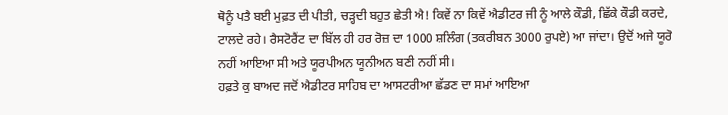ਥੋਨੂੰ ਪਤੈ ਬਈ ਮੁਫ਼ਤ ਦੀ ਪੀਤੀ, ਚੜ੍ਹਦੀ ਬਹੁਤ ਛੇਤੀ ਐ! ਕਿਵੇਂ ਨਾ ਕਿਵੇਂ ਐਡੀਟਰ ਜੀ ਨੂੰ ਆਲੇ ਕੌਡੀ, ਛਿੱਕੇ ਕੌਡੀ ਕਰਦੇ, ਟਾਲਦੇ ਰਹੇ। ਰੈਸਟੋਰੈਂਟ ਦਾ ਬਿੱਲ ਹੀ ਹਰ ਰੋਜ਼ ਦਾ 1000 ਸ਼ਲਿੰਗ (ਤਕਰੀਬਨ 3000 ਰੁਪਏ) ਆ ਜਾਂਦਾ। ਉਦੋਂ ਅਜੇ ਯੂਰੋ ਨਹੀਂ ਆਇਆ ਸੀ ਅਤੇ ਯੂਰਪੀਅਨ ਯੂਨੀਅਨ ਬਣੀ ਨਹੀਂ ਸੀ।
ਹਫ਼ਤੇ ਕੁ ਬਾਅਦ ਜਦੋਂ ਐਡੀਟਰ ਸਾਹਿਬ ਦਾ ਆਸਟਰੀਆ ਛੱਡਣ ਦਾ ਸਮਾਂ ਆਇਆ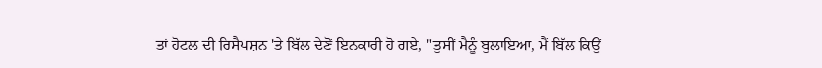ਤਾਂ ਹੋਟਲ ਦੀ ਰਿਸੈਪਸ਼ਨ 'ਤੇ ਬਿੱਲ ਦੇਣੋਂ ਇਨਕਾਰੀ ਹੋ ਗਏ, "ਤੁਸੀਂ ਮੈਨੂੰ ਬੁਲਾਇਆ, ਮੈਂ ਬਿੱਲ ਕਿਉਂ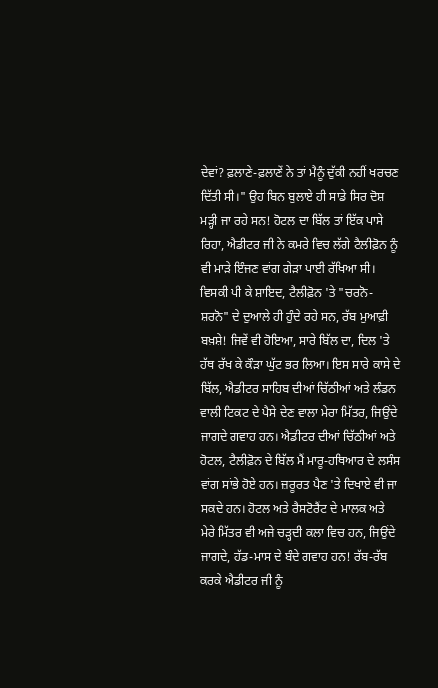ਦੇਵਾਂ? ਫ਼ਲਾਣੇ-ਫ਼ਲਾਣੇਂ ਨੇ ਤਾਂ ਮੈਨੂੰ ਦੁੱਕੀ ਨਹੀਂ ਖਰਚਣ ਦਿੱਤੀ ਸੀ।" ਉਹ ਬਿਨ ਬੁਲਾਏ ਹੀ ਸਾਡੇ ਸਿਰ ਦੋਸ਼ ਮੜ੍ਹੀ ਜਾ ਰਹੇ ਸਨ! ਹੋਟਲ ਦਾ ਬਿੱਲ ਤਾਂ ਇੱਕ ਪਾਸੇ ਰਿਹਾ, ਐਡੀਟਰ ਜੀ ਨੇ ਕਮਰੇ ਵਿਚ ਲੱਗੇ ਟੈਲੀਫ਼ੋਨ ਨੂੰ ਵੀ ਮਾੜੇ ਇੰਜਣ ਵਾਂਗ ਗੇੜਾ ਪਾਈ ਰੱਖਿਆ ਸੀ। ਵਿਸਕੀ ਪੀ ਕੇ ਸ਼ਾਇਦ, ਟੈਲੀਫ਼ੋਨ 'ਤੇ "ਚਰਨੋ-ਸ਼ਰਨੋ" ਦੇ ਦੁਆਲੇ ਹੀ ਹੁੰਦੇ ਰਹੇ ਸਨ, ਰੱਬ ਮੁਆਫ਼ੀ ਬਖ਼ਸ਼ੇ! ਜਿਵੇਂ ਵੀ ਹੋਇਆ, ਸਾਰੇ ਬਿੱਲ ਦਾ, ਦਿਲ 'ਤੇ ਹੱਥ ਰੱਖ ਕੇ ਕੌੜਾ ਘੁੱਟ ਭਰ ਲਿਆ। ਇਸ ਸਾਰੇ ਕਾਸੇ ਦੇ ਬਿੱਲ, ਐਡੀਟਰ ਸਾਹਿਬ ਦੀਆਂ ਚਿੱਠੀਆਂ ਅਤੇ ਲੰਡਨ ਵਾਲੀ ਟਿਕਟ ਦੇ ਪੈਸੇ ਦੇਣ ਵਾਲਾ ਮੇਰਾ ਮਿੱਤਰ, ਜਿਉਂਦੇ ਜਾਗਦੇ ਗਵਾਹ ਹਨ। ਐਡੀਟਰ ਦੀਆਂ ਚਿੱਠੀਆਂ ਅਤੇ ਹੋਟਲ, ਟੈਲੀਫ਼ੋਨ ਦੇ ਬਿੱਲ ਮੈਂ ਮਾਰੂ-ਹਥਿਆਰ ਦੇ ਲਸੰਸ ਵਾਂਗ ਸਾਂਭੇ ਹੋਏ ਹਨ। ਜ਼ਰੂਰਤ ਪੈਣ 'ਤੇ ਦਿਖਾਏ ਵੀ ਜਾ ਸਕਦੇ ਹਨ। ਹੋਟਲ ਅਤੇ ਰੈਸਟੋਰੈਂਟ ਦੇ ਮਾਲਕ ਅਤੇ ਮੇਰੇ ਮਿੱਤਰ ਵੀ ਅਜੇ ਚੜ੍ਹਦੀ ਕਲਾ ਵਿਚ ਹਨ, ਜਿਉਂਦੇ ਜਾਗਦੇ, ਹੱਡ-ਮਾਸ ਦੇ ਬੰਦੇ ਗਵਾਹ ਹਨ! ਰੱਬ-ਰੱਬ ਕਰਕੇ ਐਡੀਟਰ ਜੀ ਨੂੰ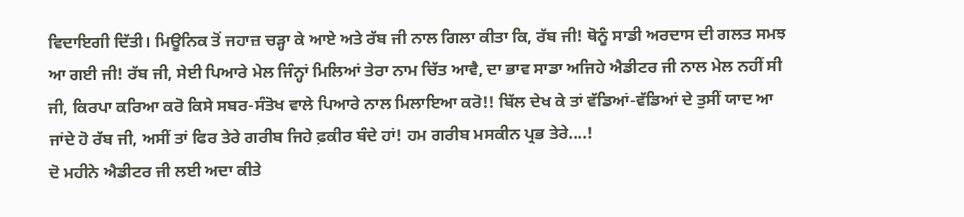ਵਿਦਾਇਗੀ ਦਿੱਤੀ। ਮਿਊਨਿਕ ਤੋਂ ਜਹਾਜ਼ ਚੜ੍ਹਾ ਕੇ ਆਏ ਅਤੇ ਰੱਬ ਜੀ ਨਾਲ ਗਿਲਾ ਕੀਤਾ ਕਿ, ਰੱਬ ਜੀ! ਥੋਨੂੰ ਸਾਡੀ ਅਰਦਾਸ ਦੀ ਗਲਤ ਸਮਝ ਆ ਗਈ ਜੀ! ਰੱਬ ਜੀ, ਸੇਈ ਪਿਆਰੇ ਮੇਲ ਜਿੰਨ੍ਹਾਂ ਮਿਲਿਆਂ ਤੇਰਾ ਨਾਮ ਚਿੱਤ ਆਵੈ, ਦਾ ਭਾਵ ਸਾਡਾ ਅਜਿਹੇ ਐਡੀਟਰ ਜੀ ਨਾਲ ਮੇਲ ਨਹੀਂ ਸੀ ਜੀ, ਕਿਰਪਾ ਕਰਿਆ ਕਰੋ ਕਿਸੇ ਸਬਰ-ਸੰਤੋਖ ਵਾਲੇ ਪਿਆਰੇ ਨਾਲ ਮਿਲਾਇਆ ਕਰੋ!! ਬਿੱਲ ਦੇਖ ਕੇ ਤਾਂ ਵੱਡਿਆਂ-ਵੱਡਿਆਂ ਦੇ ਤੁਸੀਂ ਯਾਦ ਆ ਜਾਂਦੇ ਹੋ ਰੱਬ ਜੀ, ਅਸੀਂ ਤਾਂ ਫਿਰ ਤੇਰੇ ਗਰੀਬ ਜਿਹੇ ਫ਼ਕੀਰ ਬੰਦੇ ਹਾਂ! ਹਮ ਗਰੀਬ ਮਸਕੀਨ ਪ੍ਰਭ ਤੇਰੇ....!
ਦੋ ਮਹੀਨੇ ਐਡੀਟਰ ਜੀ ਲਈ ਅਦਾ ਕੀਤੇ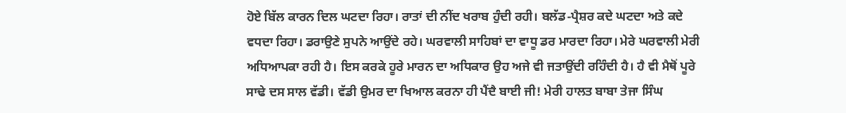ਹੋਏ ਬਿੱਲ ਕਾਰਨ ਦਿਲ ਘਟਦਾ ਰਿਹਾ। ਰਾਤਾਂ ਦੀ ਨੀਂਦ ਖਰਾਬ ਹੁੰਦੀ ਰਹੀ। ਬਲੱਡ-ਪ੍ਰੈਸ਼ਰ ਕਦੇ ਘਟਦਾ ਅਤੇ ਕਦੇ ਵਧਦਾ ਰਿਹਾ। ਡਰਾਉਣੇ ਸੁਪਨੇ ਆਉਂਦੇ ਰਹੇ। ਘਰਵਾਲੀ ਸਾਹਿਬਾਂ ਦਾ ਵਾਧੂ ਡਰ ਮਾਰਦਾ ਰਿਹਾ। ਮੇਰੇ ਘਰਵਾਲੀ ਮੇਰੀ ਅਧਿਆਪਕਾ ਰਹੀ ਹੈ। ਇਸ ਕਰਕੇ ਹੂਰੇ ਮਾਰਨ ਦਾ ਅਧਿਕਾਰ ਉਹ ਅਜੇ ਵੀ ਜਤਾਉਂਦੀ ਰਹਿੰਦੀ ਹੈ। ਹੈ ਵੀ ਮੈਥੋਂ ਪੂਰੇ ਸਾਢੇ ਦਸ ਸਾਲ ਵੱਡੀ। ਵੱਡੀ ਉਮਰ ਦਾ ਖਿਆਲ ਕਰਨਾ ਹੀ ਪੈਂਦੈ ਬਾਈ ਜੀ! ਮੇਰੀ ਹਾਲਤ ਬਾਬਾ ਤੇਜਾ ਸਿੰਘ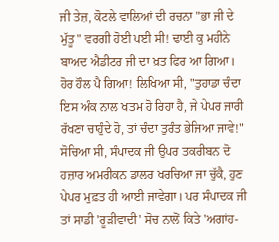ਜੀ ਤੇਜ਼, ਕੋਟਲੇ ਵਾਲਿਆਂ ਦੀ ਰਚਨਾ "ਭਾ ਜੀ ਦੇ ਮੁੱਤੂ" ਵਰਗੀ ਹੋਈ ਪਈ ਸੀ! ਢਾਈ ਕੁ ਮਹੀਨੇ ਬਾਅਦ ਐਡੀਟਰ ਜੀ ਦਾ ਖ਼ਤ ਫਿਰ ਆ ਗਿਆ। ਹੋਰ ਹੌਲ ਪੈ ਗਿਆ! ਲਿਖਿਆ ਸੀ, "ਤੁਹਾਡਾ ਚੰਦਾ ਇਸ ਅੰਕ ਨਾਲ ਖਤਮ ਹੋ ਰਿਹਾ ਹੈ, ਜੇ ਪੇਪਰ ਜਾਰੀ ਰੱਖਣਾ ਚਾਹੁੰਦੇ ਹੋ, ਤਾਂ ਚੰਦਾ ਤੁਰੰਤ ਭੇਜਿਆ ਜਾਵੇ!" ਸੋਚਿਆ ਸੀ, ਸੰਪਾਦਕ ਜੀ ਉਪਰ ਤਕਰੀਬਨ ਦੋ ਹਜ਼ਾਰ ਅਮਰੀਕਨ ਡਾਲਰ ਖਰਚਿਆ ਜਾ ਚੁੱਕੈ, ਹੁਣ ਪੇਪਰ ਮੁਫ਼ਤ ਹੀ ਆਈ ਜਾਵੇਗਾ। ਪਰ ਸੰਪਾਦਕ ਜੀ ਤਾਂ ਸਾਡੀ 'ਰੂੜੀਵਾਦੀ' ਸੋਚ ਨਾਲੋਂ ਕਿਤੇ 'ਅਗਾਂਹ-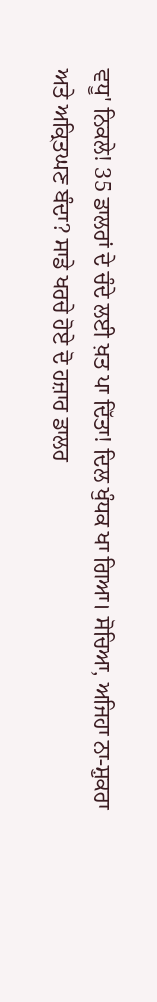ਵਧੂ' ਨਿਕਲੇ! 35 ਡਾਲਰਾਂ ਦੇ ਚੰਦੇ ਲਈ ਖ਼ਤ ਪਾ ਦਿੱਤਾ! ਦਿਲ ਖੁੰਧਕ ਖਾ ਗਿਆ। ਸੋਚਿਆ, ਅਜਿਹਾ ਨਾ-ਸ਼ੁਕਰਾ ਅਤੇ ਅਕ੍ਰਿਤਘਣ ਬੰਦਾ? ਸਾਡੇ ਖਰਚੇ ਹੋਏ ਦੋ ਹਜ਼ਾਰ ਡਾਲਰ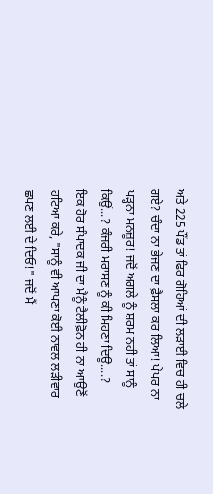ਅਤੇ 225 ਪੌਂਡ ਤਾਂ ਫਿਰ ਗੋਹਿਆਂ ਦੀ ਲੜਾਈ ਵਿਚ ਹੀ ਚਲੇ ਗਏ? ਚੰਦਾ ਨਾ ਭੇਜਣ ਦਾ ਫ਼ੈਸਲਾ ਕਰ ਲਿਆ! ਪੇਪਰ ਨਾ ਪੜ੍ਹਨਾ ਮਨਜ਼ੂਰ! ਜਦੋਂ ਅਗਲੇ ਨੂੰ ਸ਼ਰਮ ਨਹੀ ਤਾਂ ਸਾਨੂੰ ਕਿਉਂ...? ਕੰਜਰੀ ਮਰਾਸਣ ਨੂੰ ਕੀ ਮਿਹਣਾ ਦਿਊ....?
ਇਕ ਹੋਰ ਸੰਪਾਦਕ ਜੀ ਦਾ ਮੈਨੂੰ ਟੈਲੀਫ਼ੋਨ ਹੀ ਨਾ ਆਉਣੋਂ ਹਟਿਆ ਕਰੇ, "ਸਾਨੂੰ ਵੀ ਆਪਣਾ ਕੋਈ ਨਾਵਲ ਲੜੀਵਾਰ ਛਪਣ ਲਈ ਦੇ ਦਿਓ!" ਜਦੋਂ ਮੈਂ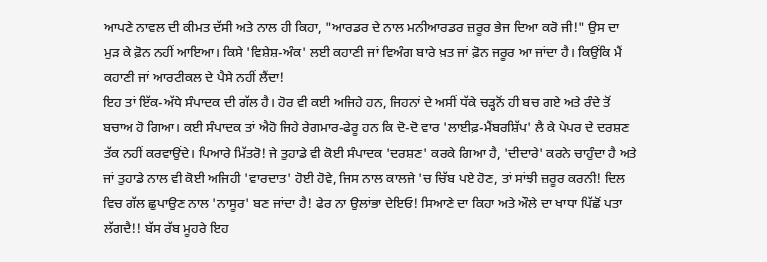ਆਪਣੇ ਨਾਵਲ ਦੀ ਕੀਮਤ ਦੱਸੀ ਅਤੇ ਨਾਲ ਹੀ ਕਿਹਾ, "ਆਰਡਰ ਦੇ ਨਾਲ ਮਨੀਆਰਡਰ ਜ਼ਰੂਰ ਭੇਜ ਦਿਆ ਕਰੋ ਜੀ!" ਉਸ ਦਾ ਮੁੜ ਕੇ ਫ਼ੋਨ ਨਹੀਂ ਆਇਆ। ਕਿਸੇ 'ਵਿਸ਼ੇਸ਼-ਅੰਕ' ਲਈ ਕਹਾਣੀ ਜਾਂ ਵਿਅੰਗ ਬਾਰੇ ਖ਼ਤ ਜਾਂ ਫ਼ੋਨ ਜਰੂਰ ਆ ਜਾਂਦਾ ਹੈ। ਕਿਉਂਕਿ ਮੈਂ ਕਹਾਣੀ ਜਾਂ ਆਰਟੀਕਲ ਦੇ ਪੈਸੇ ਨਹੀਂ ਲੈਂਦਾ!
ਇਹ ਤਾਂ ਇੱਕ-ਅੱਧੇ ਸੰਪਾਦਕ ਦੀ ਗੱਲ ਹੈ। ਹੋਰ ਵੀ ਕਈ ਅਜਿਹੇ ਹਨ, ਜਿਹਨਾਂ ਦੇ ਅਸੀਂ ਧੱਕੇ ਚੜ੍ਹਨੋਂ ਹੀ ਬਚ ਗਏ ਅਤੇ ਰੰਦੇ ਤੋਂ ਬਚਾਅ ਹੋ ਗਿਆ। ਕਈ ਸੰਪਾਦਕ ਤਾਂ ਐਹੋ ਜਿਹੇ ਰੇਗਮਾਰ-ਫੇਰੂ ਹਨ ਕਿ ਦੋ-ਦੋ ਵਾਰ 'ਲਾਈਫ਼-ਮੈਂਬਰਸ਼ਿੱਪ' ਲੈ ਕੇ ਪੇਪਰ ਦੇ ਦਰਸ਼ਣ ਤੱਕ ਨਹੀਂ ਕਰਵਾਉਂਦੇ। ਪਿਆਰੇ ਮਿੱਤਰੋ! ਜੇ ਤੁਹਾਡੇ ਵੀ ਕੋਈ ਸੰਪਾਦਕ 'ਦਰਸ਼ਣ' ਕਰਕੇ ਗਿਆ ਹੈ, 'ਦੀਦਾਰੇ' ਕਰਨੇ ਚਾਹੁੰਦਾ ਹੈ ਅਤੇ ਜਾਂ ਤੁਹਾਡੇ ਨਾਲ ਵੀ ਕੋਈ ਅਜਿਹੀ 'ਵਾਰਦਾਤ' ਹੋਈ ਹੋਵੇ, ਜਿਸ ਨਾਲ ਕਾਲਜੇ 'ਚ ਚਿੱਬ ਪਏ ਹੋਣ, ਤਾਂ ਸਾਂਝੀ ਜ਼ਰੂਰ ਕਰਨੀ! ਦਿਲ ਵਿਚ ਗੱਲ ਛੁਪਾਉਣ ਨਾਲ 'ਨਾਸੂਰ' ਬਣ ਜਾਂਦਾ ਹੈ! ਫੇਰ ਨਾ ਉਲਾਂਭਾ ਦੇਇਓ! ਸਿਆਣੇ ਦਾ ਕਿਹਾ ਅਤੇ ਔਲੇ ਦਾ ਖਾਧਾ ਪਿੱਛੋਂ ਪਤਾ ਲੱਗਦੈ!! ਬੱਸ ਰੱਬ ਮੂਹਰੇ ਇਹ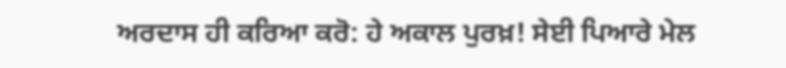ਅਰਦਾਸ ਹੀ ਕਰਿਆ ਕਰੋ: ਹੇ ਅਕਾਲ ਪੁਰਖ਼! ਸੇਈ ਪਿਆਰੇ ਮੇਲ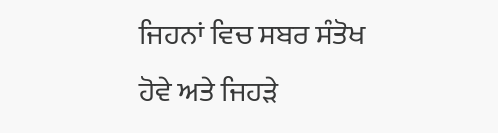ਜਿਹਨਾਂ ਵਿਚ ਸਬਰ ਸੰਤੋਖ ਹੋਵੇ ਅਤੇ ਜਿਹੜੇ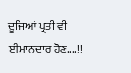ਦੂਜਿਆਂ ਪ੍ਰਤੀ ਵੀ ਈਮਾਨਦਾਰ ਹੋਣ....!!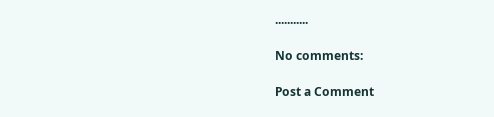...........

No comments:

Post a Comment